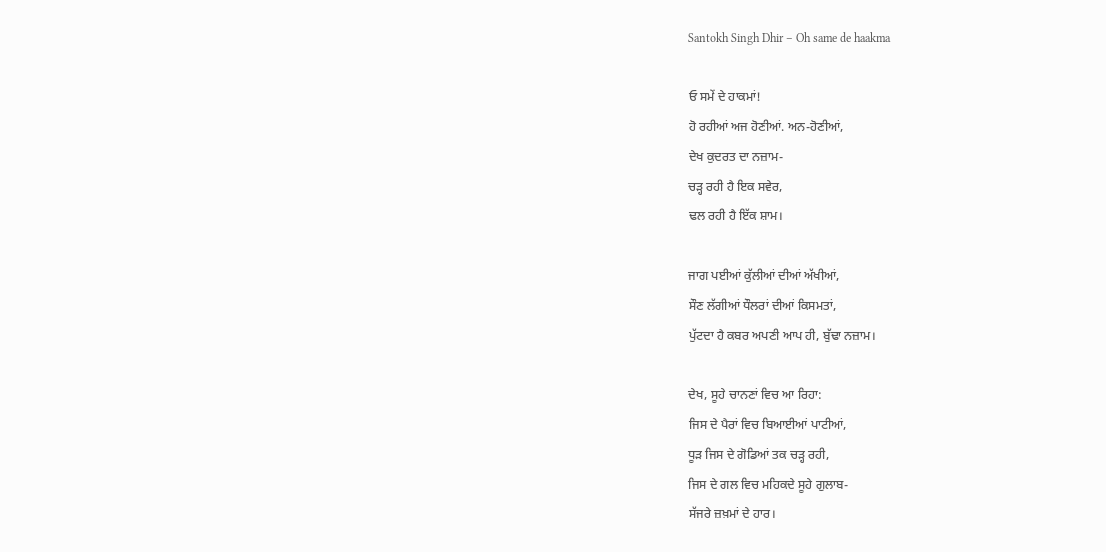Santokh Singh Dhir – Oh same de haakma

ਓ ਸਮੇਂ ਦੇ ਹਾਕਮਾਂ!
ਹੋ ਰਹੀਆਂ ਅਜ ਹੋਣੀਆਂ. ਅਨ-ਹੋਣੀਆਂ,
ਦੇਖ ਕੁਦਰਤ ਦਾ ਨਜ਼ਾਮ-
ਚੜ੍ਹ ਰਹੀ ਹੈ ਇਕ ਸਵੇਰ,
ਢਲ ਰਹੀ ਹੈ ਇੱਕ ਸ਼ਾਮ।

ਜਾਗ ਪਈਆਂ ਕੁੱਲੀਆਂ ਦੀਆਂ ਅੱਖੀਆਂ,
ਸੌਣ ਲੱਗੀਆਂ ਧੌਲਰਾਂ ਦੀਆਂ ਕਿਸਮਤਾਂ,
ਪੁੱਟਦਾ ਹੈ ਕਬਰ ਅਪਣੀ ਆਪ ਹੀ, ਬੁੱਢਾ ਨਜ਼ਾਮ।

ਦੇਖ, ਸੂਹੇ ਚਾਨਣਾਂ ਵਿਚ ਆ ਰਿਹਾ:
ਜਿਸ ਦੇ ਪੈਰਾਂ ਵਿਚ ਬਿਆਈਆਂ ਪਾਟੀਆਂ,
ਧੂੜ ਜਿਸ ਦੇ ਗੋਡਿਆਂ ਤਕ ਚੜ੍ਹ ਰਹੀ,
ਜਿਸ ਦੇ ਗਲ ਵਿਚ ਮਹਿਕਦੇ ਸੂਹੇ ਗੁਲਾਬ-
ਸੱਜਰੇ ਜ਼ਖ਼ਮਾਂ ਦੇ ਹਾਰ।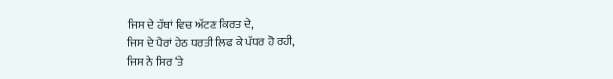ਜਿਸ ਦੇ ਹੱਥਾਂ ਵਿਚ ਅੱਟਣ ਕਿਰਤ ਦੇ,
ਜਿਸ ਦੇ ਪੈਰਾਂ ਹੇਠ ਧਰਤੀ ਲਿਫ ਕੇ ਪੱਧਰ ਹੋ ਰਹੀ,
ਜਿਸ ਨੇ ਸਿਰ ‘ਤੇ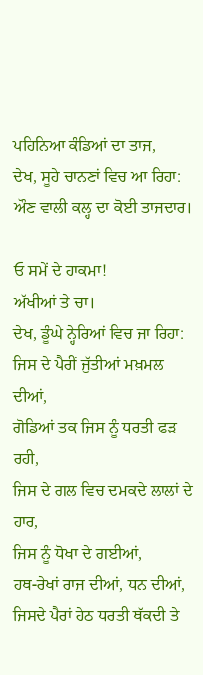ਪਹਿਨਿਆ ਕੰਡਿਆਂ ਦਾ ਤਾਜ,
ਦੇਖ, ਸੂਹੇ ਚਾਨਣਾਂ ਵਿਚ ਆ ਰਿਹਾ:
ਔਣ ਵਾਲੀ ਕਲ੍ਹ ਦਾ ਕੋਈ ਤਾਜਦਾਰ।

ਓ ਸਮੇਂ ਦੇ ਹਾਕਮਾ!
ਅੱਖੀਆਂ ਤੇ ਚਾ।
ਦੇਖ, ਡੂੰਘੇ ਨ੍ਹੇਰਿਆਂ ਵਿਚ ਜਾ ਰਿਹਾ:
ਜਿਸ ਦੇ ਪੈਰੀਂ ਜੁੱਤੀਆਂ ਮਖ਼ਮਲ ਦੀਆਂ,
ਗੋਡਿਆਂ ਤਕ ਜਿਸ ਨੂੰ ਧਰਤੀ ਫੜ ਰਹੀ,
ਜਿਸ ਦੇ ਗਲ ਵਿਚ ਦਮਕਦੇ ਲਾਲਾਂ ਦੇ ਹਾਰ,
ਜਿਸ ਨੂੰ ਧੋਖਾ ਦੇ ਗਈਆਂ,
ਹਥ-ਰੇਖਾਂ ਰਾਜ ਦੀਆਂ, ਧਨ ਦੀਆਂ,
ਜਿਸਦੇ ਪੈਰਾਂ ਹੇਠ ਧਰਤੀ ਥੱਕਦੀ ਤੇ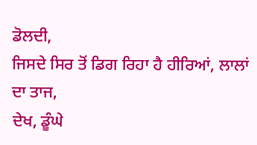ਡੋਲਦੀ,
ਜਿਸਦੇ ਸਿਰ ਤੋਂ ਡਿਗ ਰਿਹਾ ਹੈ ਹੀਰਿਆਂ, ਲਾਲਾਂ ਦਾ ਤਾਜ,
ਦੇਖ, ਡੂੰਘੇ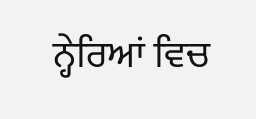ਨ੍ਹੇਰਿਆਂ ਵਿਚ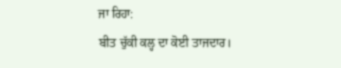ਜਾ ਰਿਹਾ:
ਬੀਤ ਚੁੱਕੀ ਕਲ੍ਹ ਦਾ ਕੋਈ ਤਾਜਦਾਰ।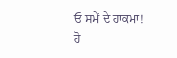ਓ ਸਮੇਂ ਦੇ ਹਾਕਮਾ!
ਹੋ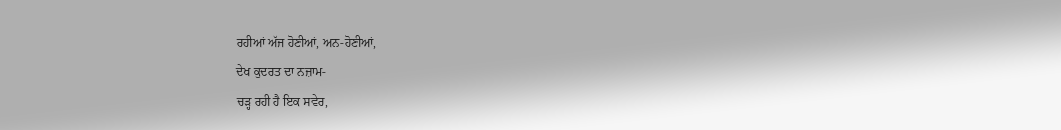ਰਹੀਆਂ ਅੱਜ ਹੋਣੀਆਂ, ਅਨ-ਹੋਣੀਆਂ,
ਦੇਖ ਕੁਦਰਤ ਦਾ ਨਜ਼ਾਮ-
ਚੜ੍ਹ ਰਹੀ ਹੈ ਇਕ ਸਵੇਰ,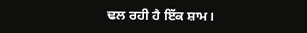ਢਲ ਰਹੀ ਹੈ ਇੱਕ ਸ਼ਾਮ।